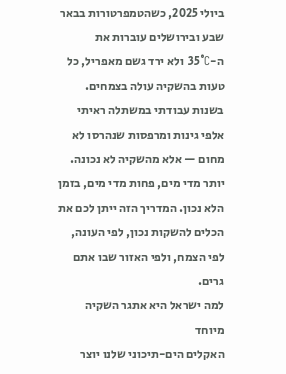ביולי 2025, כשהטמפרטורות בבאר שבע ובירושלים עוברות את ה-35°C ולא ירד גשם מאפריל, כל טעות בהשקיה עולה בצמחים. בשנות עבודתי במשתלה ראיתי אלפי גינות ומרפסות שנהרסו לא מחום — אלא מהשקיה לא נכונה. יותר מדי מים, פחות מדי מים, בזמן הלא נכון. המדריך הזה ייתן לכם את הכלים להשקות נכון, לפי העונה, לפי הצמח, ולפי האזור שבו אתם גרים.
למה ישראל היא אתגר השקיה מיוחד
האקלים הים-תיכוני שלנו יוצר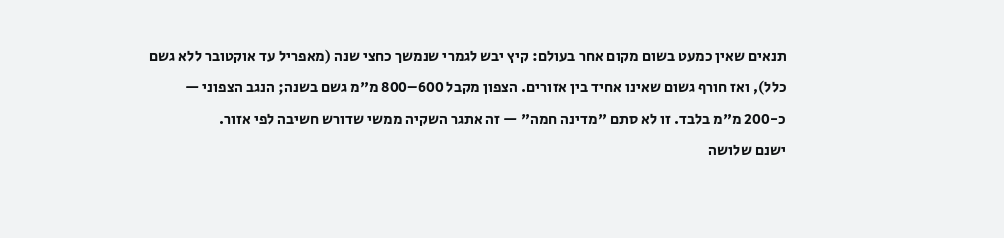תנאים שאין כמעט בשום מקום אחר בעולם: קיץ יבש לגמרי שנמשך כחצי שנה (מאפריל עד אוקטובר ללא גשם כלל), ואז חורף גשום שאינו אחיד בין אזורים. הצפון מקבל 600–800 מ"מ גשם בשנה; הנגב הצפוני — כ-200 מ"מ בלבד. זו לא סתם "מדינה חמה" — זה אתגר השקיה ממשי שדורש חשיבה לפי אזור.
ישנם שלושה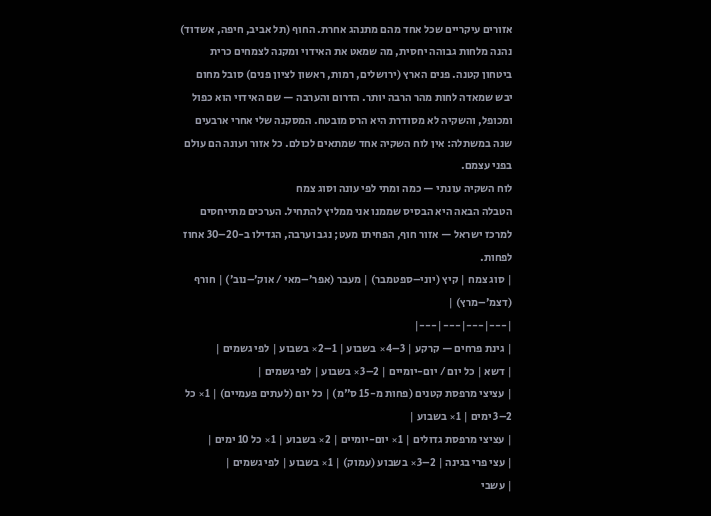אזורים עיקריים שכל אחד מהם מתנהג אחרת. החוף (תל אביב, חיפה, אשדוד) נהנה מלחות גבוהה יחסית, מה שמאט את האידוי ומקנה לצמחים כרית ביטחון קטנה. פנים הארץ (ירושלים, רמות, ראשון לציון פנים) סובל מחום יבש שמאדה לחות מהר הרבה יותר. הדרום והערבה — שם האידוי הוא כפול ומכופל, והשקיה לא מסודרת היא הרס מובטח. המסקנה שלי אחרי ארבעים שנה במשתלה: אין לוח השקיה אחד שמתאים לכולם. כל אזור ועונה הם עולם בפני עצמם.
לוח השקיה עונתי — כמה ומתי לפי עונה וסוג צמח
הטבלה הבאה היא הבסיס שממנו אני ממליץ להתחיל. הערכים מתייחסים למרכז ישראל — אזור חוף, הפחיתו מעט; נגב וערבה, הגדילו ב-20–30 אחוז לפחות.
| סוג צמח | קיץ (יוני–ספטמבר) | מעבר (אפר׳–מאי / אוק׳–נוב׳) | חורף (דצמ׳–מרץ) |
|---|---|---|---|
| גינת פרחים — קרקע | 3–4× בשבוע | 1–2× בשבוע | לפי גשמים |
| דשא | כל יום / יום-יומיים | 2–3× בשבוע | לפי גשמים |
| עציצי מרפסת קטנים (פחות מ-15 ס"מ) | כל יום (לעתים פעמיים) | 1× כל 2–3 ימים | 1× בשבוע |
| עציצי מרפסת גדולים | 1× יום-יומיים | 2× בשבוע | 1× כל 10 ימים |
| עצי פרי בגינה | 2–3× בשבוע (עמוק) | 1× בשבוע | לפי גשמים |
| עשבי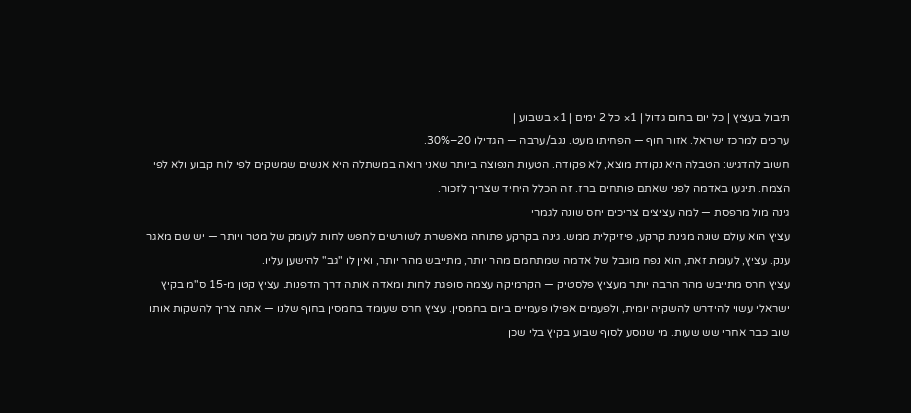תיבול בעציץ | כל יום בחום גדול | 1× כל 2 ימים | 1× בשבוע |
ערכים למרכז ישראל. אזור חוף — הפחיתו מעט. נגב/ערבה — הגדילו 20–30%.
חשוב להדגיש: הטבלה היא נקודת מוצא, לא פקודה. הטעות הנפוצה ביותר שאני רואה במשתלה היא אנשים שמשקים לפי לוח קבוע ולא לפי הצמח. תיגעו באדמה לפני שאתם פותחים ברז. זה הכלל היחיד שצריך לזכור.
גינה מול מרפסת — למה עציצים צריכים יחס שונה לגמרי
עציץ הוא עולם שונה מגינת קרקע, פיזיקלית ממש. גינה בקרקע פתוחה מאפשרת לשורשים לחפש לחות לעומק של מטר ויותר — יש שם מאגר ענק. עציץ, לעומת זאת, הוא נפח מוגבל של אדמה שמתחמם מהר יותר, מתייבש מהר יותר, ואין לו "גב" להישען עליו.
עציץ חרס מתייבש מהר הרבה יותר מעציץ פלסטיק — הקרמיקה עצמה סופגת לחות ומאדה אותה דרך הדפנות. עציץ קטן מ-15 ס"מ בקיץ ישראלי עשוי להידרש להשקיה יומית, ולפעמים אפילו פעמיים ביום בחמסין. עציץ חרס שעומד בחמסין בחוף שלנו — אתה צריך להשקות אותו שוב כבר אחרי שש שעות. מי שנוסע לסוף שבוע בקיץ בלי שכן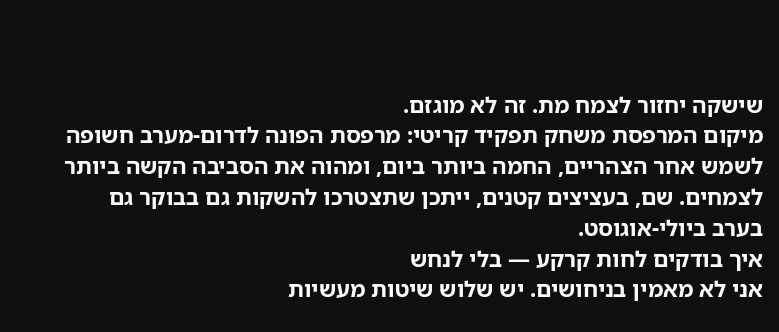שישקה יחזור לצמח מת. זה לא מוגזם.
מיקום המרפסת משחק תפקיד קריטי: מרפסת הפונה לדרום-מערב חשופה לשמש אחר הצהריים, החמה ביותר ביום, ומהוה את הסביבה הקשה ביותר לצמחים. שם, בעציצים קטנים, ייתכן שתצטרכו להשקות גם בבוקר גם בערב ביולי-אוגוסט.
איך בודקים לחות קרקע — בלי לנחש
אני לא מאמין בניחושים. יש שלוש שיטות מעשיות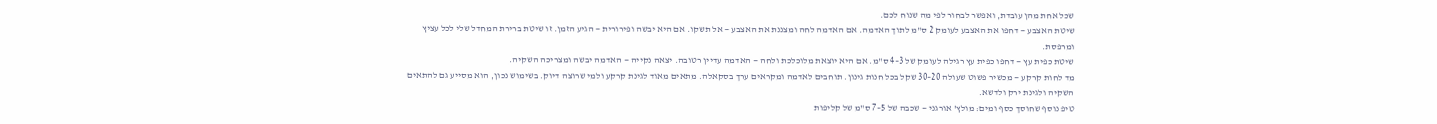שכל אחת מהן עובדת, ואפשר לבחור לפי מה שנוח לכם.
שיטת האצבע — דחפו את האצבע לעומק 2 ס"מ לתוך האדמה. אם האדמה לחה ומצננת את האצבע — אל תשקו. אם היא יבשה ופירורית — הגיע הזמן. זו שיטת ברירת המחדל שלי לכל עציץ ומרפסת.
שיטת כפית עץ — דחפו כפית עץ רגילה לעומק של 3–4 ס"מ. אם היא יוצאת מלוכלכת ולחה — האדמה עדיין רטובה. יצאה נקייה — האדמה יבשה ומצריכה השקיה.
מד לחות קרקע — מכשיר פשוט שעולה 20–30 שקל בכל חנות גינון. תוחבים לאדמה ומקראים ערך בסקאלה. מתאים מאוד לגינת קרקע ולמי שרוצה דיוק. בשימוש נכון, הוא מסייע גם להתאים השקיה ולגינת ירק ולדשא.
טיפ נוסף שחוסך כסף ומים: מולץ' אורגני — שכבה של 5–7 ס"מ של קליפות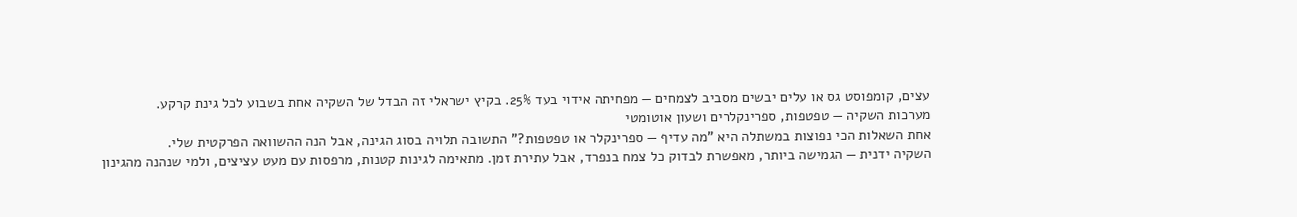עצים, קומפוסט גס או עלים יבשים מסביב לצמחים — מפחיתה אידוי בעד 25%. בקיץ ישראלי זה הבדל של השקיה אחת בשבוע לכל גינת קרקע.
מערכות השקיה — טפטפות, ספרינקלרים ושעון אוטומטי
אחת השאלות הכי נפוצות במשתלה היא "מה עדיף — ספרינקלר או טפטפות?" התשובה תלויה בסוג הגינה, אבל הנה ההשוואה הפרקטית שלי.
השקיה ידנית — הגמישה ביותר, מאפשרת לבדוק כל צמח בנפרד, אבל עתירת זמן. מתאימה לגינות קטנות, מרפסות עם מעט עציצים, ולמי שנהנה מהגינון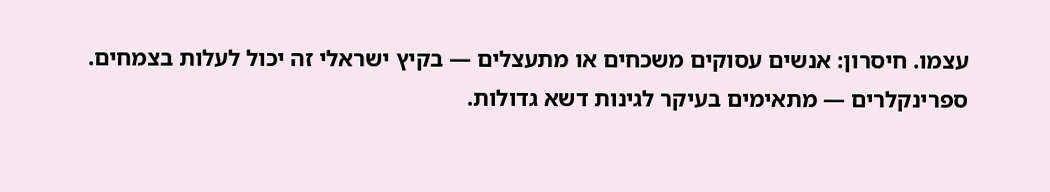עצמו. חיסרון: אנשים עסוקים משכחים או מתעצלים — בקיץ ישראלי זה יכול לעלות בצמחים.
ספרינקלרים — מתאימים בעיקר לגינות דשא גדולות.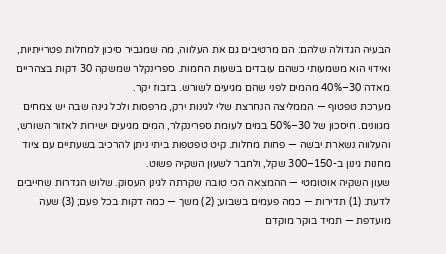הבעיה הגדולה שלהם: הם מרטיבים גם את העלווה, מה שמגביר סיכון למחלות פטרייתיות, ואידוי הוא משמעותי כשהם עובדים בשעות החמות. ספרינקלר שמשקה 30 דקות בצהריים מאדה 30–40% מהמים לפני שהם מגיעים לשורש. בזבוז יקר.
מערכת טפטוף — הממליצה הנחרצת שלי לגינות ירק, מרפסות ולכל גינה שבה יש צמחים מגוונים. חיסכון של 30–50% במים לעומת ספרינקלר, המים מגיעים ישירות לאזור השורש, והעלווה נשארת יבשה — פחות מחלות. קיט טפטפות ביתי ניתן להרכיב בשעתיים עם ציוד מחנות גינון ב-150–300 שקל, ולחבר לשעון השקיה פשוט.
שעון השקיה אוטומטי — ההמצאה הכי טובה שקרתה לגינן העסוק. שלוש הגדרות שחייבים לדעת: (1) תדירות — כמה פעמים בשבוע; (2) משך — כמה דקות בכל פעם; (3) שעה מועדפת — תמיד בוקר מוקדם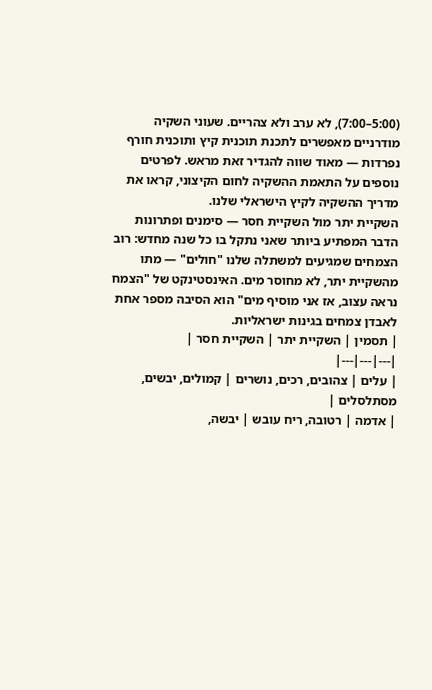(5:00–7:00), לא ערב ולא צהריים. שעוני השקיה מודרניים מאפשרים לתכנת תוכנית קיץ ותוכנית חורף נפרדות — מאוד שווה להגדיר זאת מראש. לפרטים נוספים על התאמת ההשקיה לחום הקיצוני, קראו את מדריך ההשקיה לקיץ הישראלי שלנו.
השקיית יתר מול השקיית חסר — סימנים ופתרונות
הדבר המפתיע ביותר שאני נתקל בו כל שנה מחדש: רוב הצמחים שמגיעים למשתלה שלנו "חולים" — מתו מהשקיית יתר, לא מחוסר מים. האינסטינקט של "הצמח נראה עצוב, אז אני מוסיף מים" הוא הסיבה מספר אחת לאבדן צמחים בגינות ישראליות.
| תסמין | השקיית יתר | השקיית חסר |
|---|---|---|
| עלים | צהובים, רכים, נושרים | קמולים, יבשים, מסתלסלים |
| אדמה | רטובה, ריח עובש | יבשה,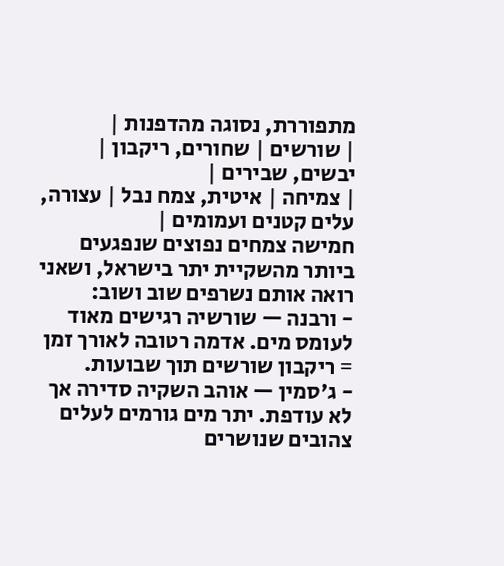מתפוררת, נסוגה מהדפנות |
| שורשים | שחורים, ריקבון | יבשים, שבירים |
| צמיחה | איטית, צמח נבל | עצורה, עלים קטנים ועמומים |
חמישה צמחים נפוצים שנפגעים ביותר מהשקיית יתר בישראל, ושאני רואה אותם נשרפים שוב ושוב:
- ורבנה — שורשיה רגישים מאוד לעומס מים. אדמה רטובה לאורך זמן = ריקבון שורשים תוך שבועות.
- ג'סמין — אוהב השקיה סדירה אך לא עודפת. יתר מים גורמים לעלים צהובים שנושרים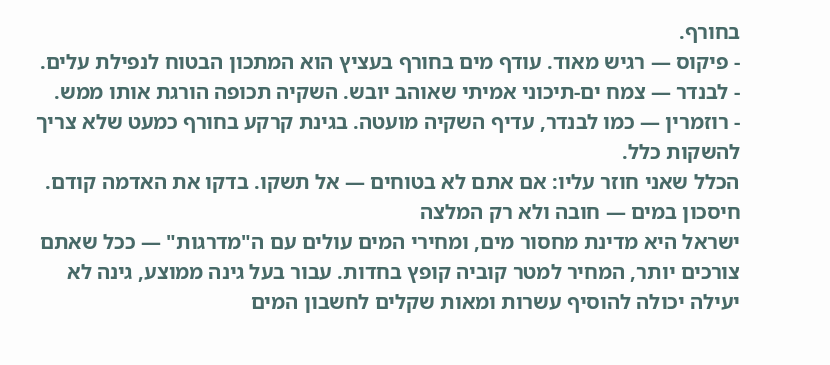בחורף.
- פיקוס — רגיש מאוד. עודף מים בחורף בעציץ הוא המתכון הבטוח לנפילת עלים.
- לבנדר — צמח ים-תיכוני אמיתי שאוהב יובש. השקיה תכופה הורגת אותו ממש.
- רוזמרין — כמו לבנדר, עדיף השקיה מועטה. בגינת קרקע בחורף כמעט שלא צריך להשקות כלל.
הכלל שאני חוזר עליו: אם אתם לא בטוחים — אל תשקו. בדקו את האדמה קודם.
חיסכון במים — חובה ולא רק המלצה
ישראל היא מדינת מחסור מים, ומחירי המים עולים עם ה"מדרגות" — ככל שאתם צורכים יותר, המחיר למטר קוביה קופץ בחדות. עבור בעל גינה ממוצע, גינה לא יעילה יכולה להוסיף עשרות ומאות שקלים לחשבון המים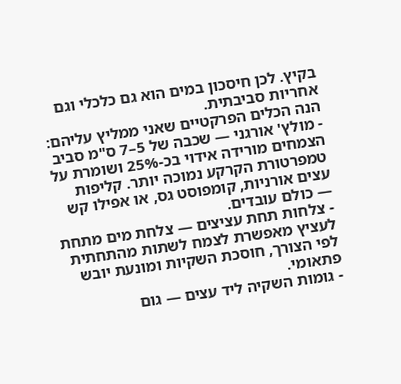בקיץ. לכן חיסכון במים הוא גם כלכלי וגם אחריות סביבתית.
הנה הכלים הפרקטיים שאני ממליץ עליהם:
- מולץ' אורגני — שכבה של 5–7 ס"מ סביב הצמחים מורידה אידוי בכ-25% ושומרת על טמפרטורת הקרקע נמוכה יותר. קליפות עצים אורניות, קומפוסט גס, או אפילו קש — כולם עובדים.
- צלחות תחת עציצים — צלחת מים מתחת לעציץ מאפשרת לצמח לשתות מהתחתית לפי הצורך, חוסכת השקיות ומונעת יובש פתאומי.
- גומות השקיה ליד עצים — גום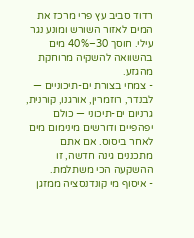רדוד סביב עץ פרי מרכז את המים לאזור השורש ומונע נגר עילי. חוסך 30–40% מים בהשוואה להשקיה מרוחקת מהגזע.
- צמחי בצורת ים-תיכוניים — לבנדר, רוזמרין, אורגנו, קורנית, גרניום ים-תיכוני — כולם יפהפיים ודורשים מינימום מים לאחר ביסוס. אם אתם מתכננים גינה חדשה, זו ההשקעה הכי משתלמת.
- איסוף מי קונדנסציה ממזגן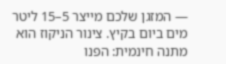— המזגן שלכם מייצר 5–15 ליטר מים ביום בקיץ. צינור הניקוז הוא מתנה חינמית: הפנו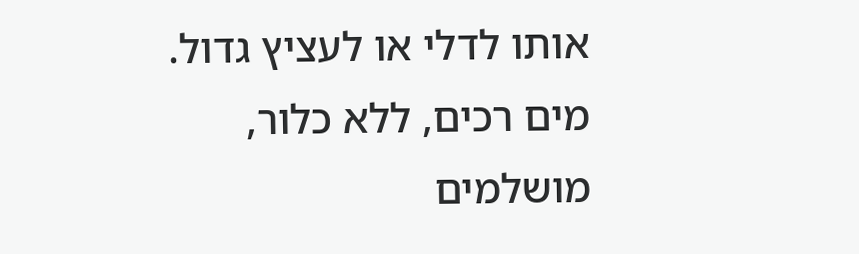אותו לדלי או לעציץ גדול. מים רכים, ללא כלור, מושלמים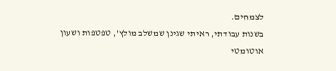לצמחים.
בשנות עבודתי, ראיתי שגינן שמשלב מולץ', טפטפות ושעון אוטומטי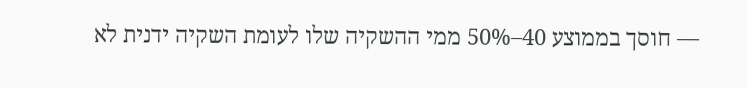— חוסך בממוצע 40–50% ממי ההשקיה שלו לעומת השקיה ידנית לא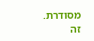מסודרת. זה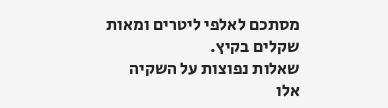מסתכם לאלפי ליטרים ומאות שקלים בקיץ.
שאלות נפוצות על השקיה
אלו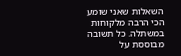השאלות שאני שומע הכי הרבה מלקוחות במשתלה. כל תשובה מבוססת על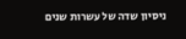ניסיון שדה של עשרות שנים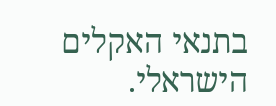בתנאי האקלים הישראלי.